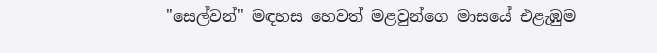"සෙල්වන්" මඳහස හෙවත් මළවුන්ගෙ මාසයේ එළැඹුම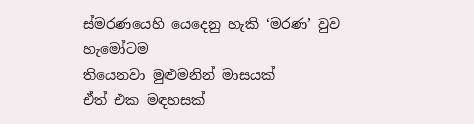ස්මරණයෙහි යෙදෙනු හැකි ‘මරණ’ වුව හැමෝටම
තියෙනවා මුළුමනින් මාසයක්
ඒත් එක මඳහසක්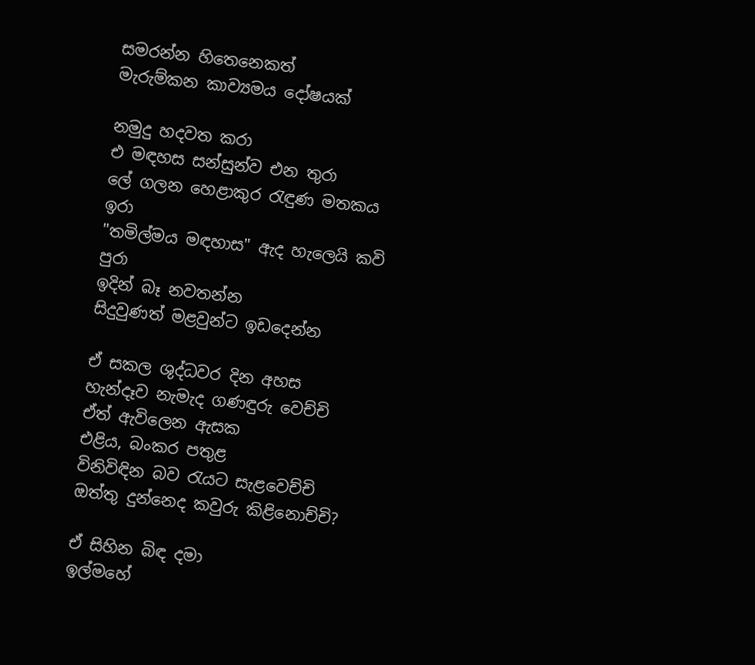සමරන්න හිතෙනෙකත්
මැරුම්කන කාව්‍යමය දෝෂයක්

නමුදු හදවත කරා
එ මඳහස සන්සුන්ව එන තුරා
ලේ ගලන හෙළාකුර රැඳුණ මතකය ඉරා
"තමිල්මය මඳහාස" ඇද හැලෙයි කවි පුරා
ඉදින් බෑ නවතන්න
සිදුවුණත් මළවුන්ට ඉඩදෙන්න

ඒ සකල ශුද්ධවර දින අහස
හැන්දෑව නැමැද ගණඳුරු වෙච්චි
ඒත් ඇවිලෙන ඇසක
එළිය, බංකර පතුළ
විනිවිඳින බව රැයට සැ‍ළවෙච්චි
ඔත්තු දුන්නෙද කවුරු කිළිනොච්චි?

ඒ සිහින බිඳ දමා
ඉල්මහේ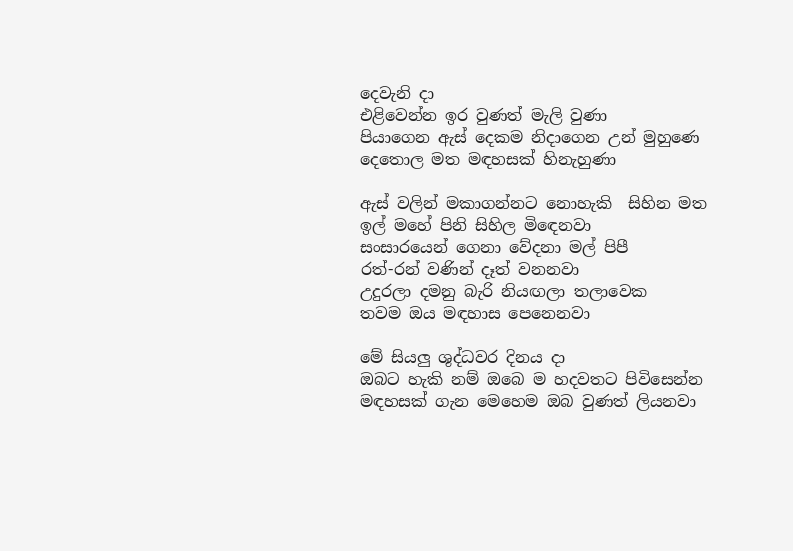දෙවැනි දා
එළිවෙන්න ඉර වුණත් මැලි වුණා
පියාගෙන ඇස් දෙකම නිදාගෙන උන් මුහුණෙ
දෙතොල මත මඳහසක් හිනැහුණා

ඇස් වලින් මකාගන්නට නොහැකි  සිහින මත
ඉල් මහේ පිනි සිහිල මිඳෙනවා
සංසාරයෙන් ගෙනා වේදනා මල් පිපී
රත්-රන් වණින් දෑත් වනනවා
උදුරලා දමනු බැරි නියඟලා තලාවෙක
තවම ඔය මඳහාස පෙනෙනවා

මේ සියලු ශුද්ධවර දිනය දා
ඔබට හැකි නම් ඔබෙ ම හදවතට පිවිසෙන්න
මඳහසක් ගැන මෙහෙම ඔබ වුණත් ලියනවා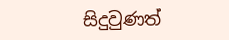සිදුවුණත්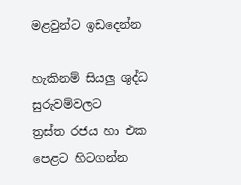මළවුන්ට ඉඩදෙන්න

හැකිනම් සියලු ශුද්ධ සුරුවම්වලට
ත්‍රස්ත රජය හා එක පෙළට හිටගන්න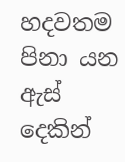හදවතම පිනා යන ඇස් දෙකින්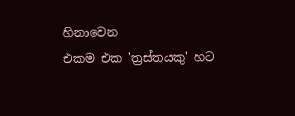හිනාවෙන
එකම එක 'ත්‍රස්තයකු' හට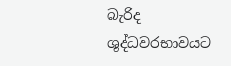බැරිද
ශුද්ධවරභාවයට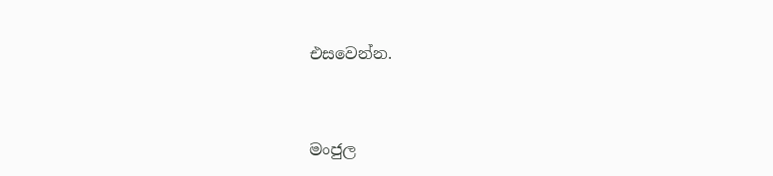එසවෙන්න.



මංජුල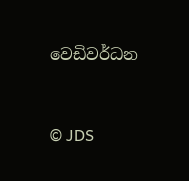වෙඩිවර්ධන


© JDS